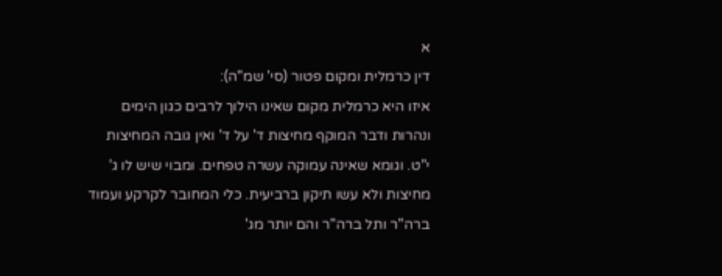א
דין כרמלית ומקום פטור (סי' שמ"ה):
איזו היא כרמלית מקום שאינו הילוך לרבים כגון הימים ונהרות ודבר המוקף מחיצות ד' על ד' ואין גובה המחיצות י"ט. וגומא שאינה עמוקה עשרה טפחים. ומבוי שיש לו ג' מחיצות ולא עשו תיקון ברביעית. כלי המחובר לקרקע ועמוד ברה"ר ותל ברה"ר והם יותר מג'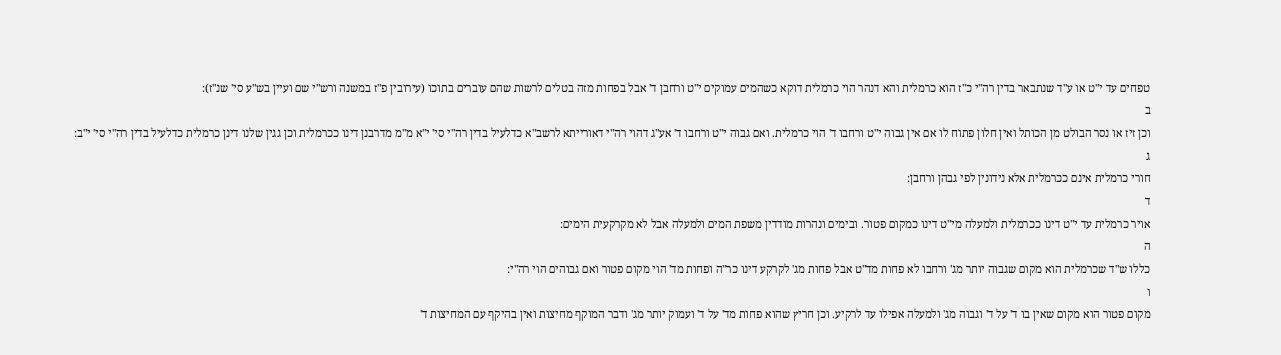טפחים עד י"ט או ע"ד שנתבאר בדין רה"י כ"ז הוא כרמלית והא דנהר הוי כרמלית דוקא כשהמים עמוקים י"ט ורחבן ד' אבל בפחות מזה בטלים לרשות שהם עוברים בתוכו (עירובין פ"ז במשנה ורש"י שם ועיין בש"ע סי' שנ"ז):
ב
וכן זיז או נסר הבולט מן הכותל ואין חלון פתוח לו אם אין גבוה י"ט ורחבו ד' הוי כרמלית. ואם גבוה י"ט ורחבו ד' אע"ג דהוי רה"י דאורייתא לרשב"א כדלעיל בדין רה"י סי' י"א מ"מ מדרבנן דינו ככרמלית וכן גגין שלנו דינן כרמלית כדלעיל בדין רה"י סי' י"ב:
ג
חורי כרמלית אינם ככרמלית אלא נידונין לפי גבהן ורחבן:
ד
אויר כרמלית עד י"ט דינו ככרמלית ולמעלה מי"ט דינו כמקום פטור. ובימים ונהרות מודדין משפת המים ולמעלה אבל לא מקרקעית הימים:
ה
כללו ש"ד שכרמלית הוא מקום שגבוה יותר מג' ורחבו לא פחות מד"ט אבל פחות מג' לקרקע דינו כר"ה ופחות מד' הוי מקום פטור ואם גבוהים הוי רה"י:
ו
מקום פטור הוא מקום שאין בו ד' על ד' וגבוה מג' ולמעלה אפילו עד לרקיע. וכן חריץ שהוא פחות מד' על ד' ועמוק יותר מג' ודבר המוקף מחיצות ואין בהיקף עם המחיצות ד'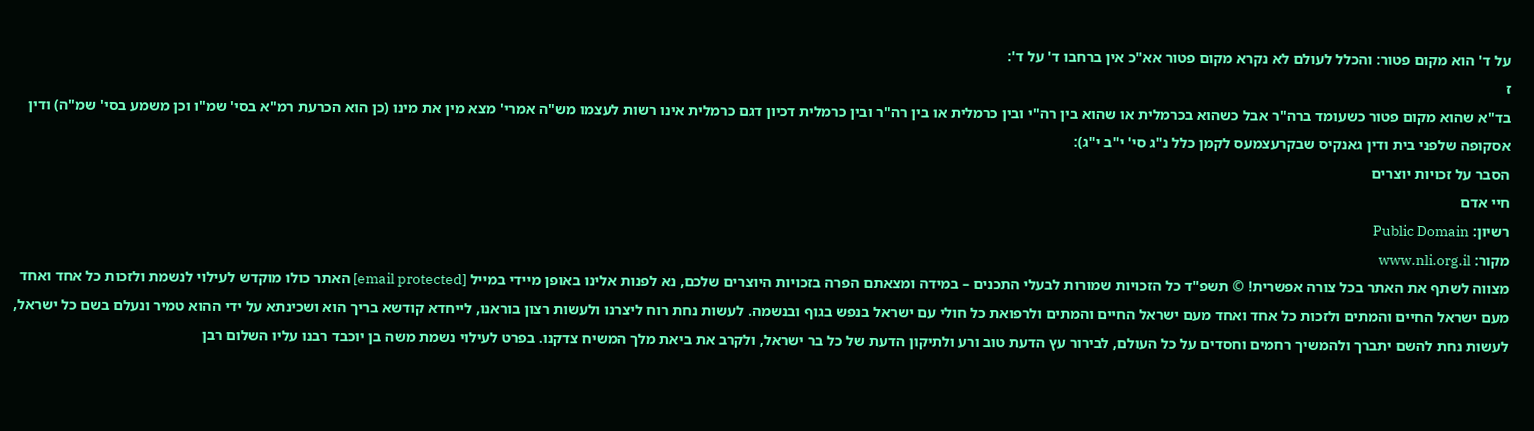על ד' הוא מקום פטור: והכלל לעולם לא נקרא מקום פטור אא"כ אין ברחבו ד' על ד':
ז
בד"א שהוא מקום פטור כשעומד ברה"ר אבל כשהוא בכרמלית או שהוא בין רה"י ובין כרמלית או בין רה"ר ובין כרמלית דכיון דגם כרמלית אינו רשות לעצמו מש"ה אמרי' מצא מין את מינו (כן הוא הכרעת רמ"א בסי' שמ"ו וכן משמע בסי' שמ"ה) ודין אסקופה שלפני בית ודין גאנקיס שבקרעצמעס לקמן כלל נ"ג סי' י"ב י"ג):
הסבר על זכויות יוצרים
חיי אדם
רשיון: Public Domain
מקור: www.nli.org.il
מצווה לשתף את האתר בכל צורה אפשרית! © תשפ"ד כל הזכויות שמורות לבעלי התכנים – במידה ומצאתם הפרה בזכויות היוצרים שלכם, נא לפנות אלינו באופן מיידי במייל [email protected] האתר כולו מוקדש לעילוי לנשמת ולזכות כל אחד ואחד מעם ישראל החיים והמתים ולזכות כל אחד ואחד מעם ישראל החיים והמתים ולרפואת כל חולי עם ישראל בנפש בגוף ובנשמה. לעשות נחת רוח ליצרנו ולעשות רצון בוראנו, לייחדא קודשא בריך הוא ושכינתא על ידי ההוא טמיר ונעלם בשם כל ישראל, לעשות נחת להשם יתברך ולהמשיך רחמים וחסדים על כל העולם, לבירור עץ הדעת טוב ורע ולתיקון הדעת של כל בר ישראל, ולקרב את ביאת מלך המשיח צדקנו. בפרט לעילוי נשמת משה בן יוכבד רבנו עליו השלום רבן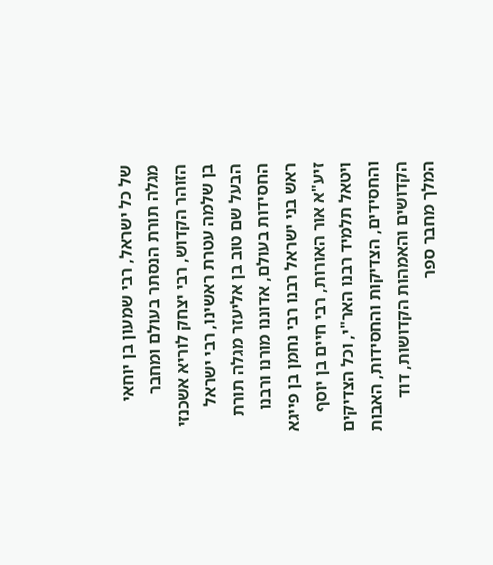של כל ישראל, רבי שמעון בן יוחאי מגלה תורת הנסתר בעולם ומחבר הזוהר הקדוש, רבי יצחק לוריא אשכנזי בן שלמה עטרת ראשינו, רבי ישראל הבעל שם טוב בן אליעזר מגלה תורת החסידות בעולם, אדוננו מורנו ורבנו ראש בני ישראל רבנו רבי נחמן בן פייגא זיע"א אור האורות, רבי חיים בן יוסף ויטאל תלמיד רבנו האר"י, וכל הצדיקים והחסידים, הצדיקות והחסידות, האבות הקדושים והאמהות הקדושות, דוד המלך מחבר ספר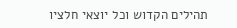תהילים הקדוש וכל יוצאי חלציו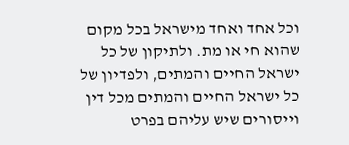וכל אחד ואחד מישראל בכל מקום שהוא חי או מת. ולתיקון של כל ישראל החיים והמתים, ולפדיון של כל ישראל החיים והמתים מכל דין וייסורים שיש עליהם בפרט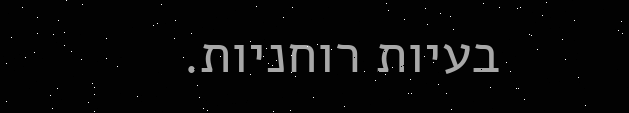בעיות רוחניות.